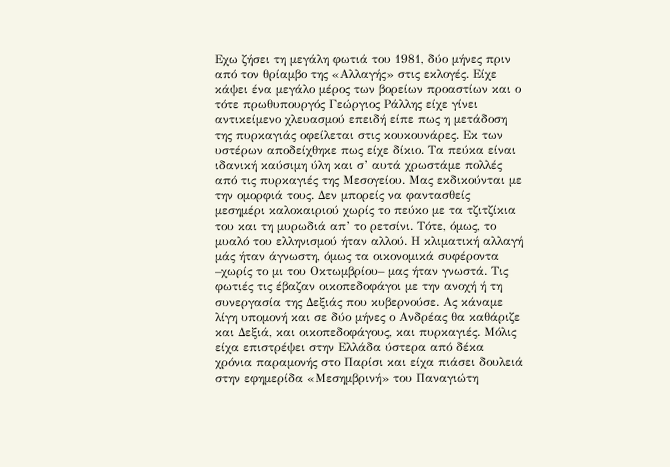Εχω ζήσει τη μεγάλη φωτιά του 1981, δύο μήνες πριν από τον θρίαμβο της «Αλλαγής» στις εκλογές. Είχε κάψει ένα μεγάλο μέρος των βορείων προαστίων και ο τότε πρωθυπουργός Γεώργιος Ράλλης είχε γίνει αντικείμενο χλευασμού επειδή είπε πως η μετάδοση της πυρκαγιάς οφείλεται στις κουκουνάρες. Εκ των υστέρων αποδείχθηκε πως είχε δίκιο. Τα πεύκα είναι ιδανική καύσιμη ύλη και σ’ αυτά χρωστάμε πολλές από τις πυρκαγιές της Μεσογείου. Μας εκδικούνται με την ομορφιά τους. Δεν μπορείς να φαντασθείς μεσημέρι καλοκαιριού χωρίς το πεύκο με τα τζιτζίκια του και τη μυρωδιά απ’ το ρετσίνι. Τότε, όμως, το μυαλό του ελληνισμού ήταν αλλού. Η κλιματική αλλαγή μάς ήταν άγνωστη, όμως τα οικονομικά συφέροντα –χωρίς το μι του Οκτωμβρίου– μας ήταν γνωστά. Τις φωτιές τις έβαζαν οικοπεδοφάγοι με την ανοχή ή τη συνεργασία της Δεξιάς που κυβερνούσε. Ας κάναμε λίγη υπομονή και σε δύο μήνες ο Ανδρέας θα καθάριζε και Δεξιά, και οικοπεδοφάγους, και πυρκαγιές. Μόλις είχα επιστρέψει στην Ελλάδα ύστερα από δέκα χρόνια παραμονής στο Παρίσι και είχα πιάσει δουλειά στην εφημερίδα «Μεσημβρινή» του Παναγιώτη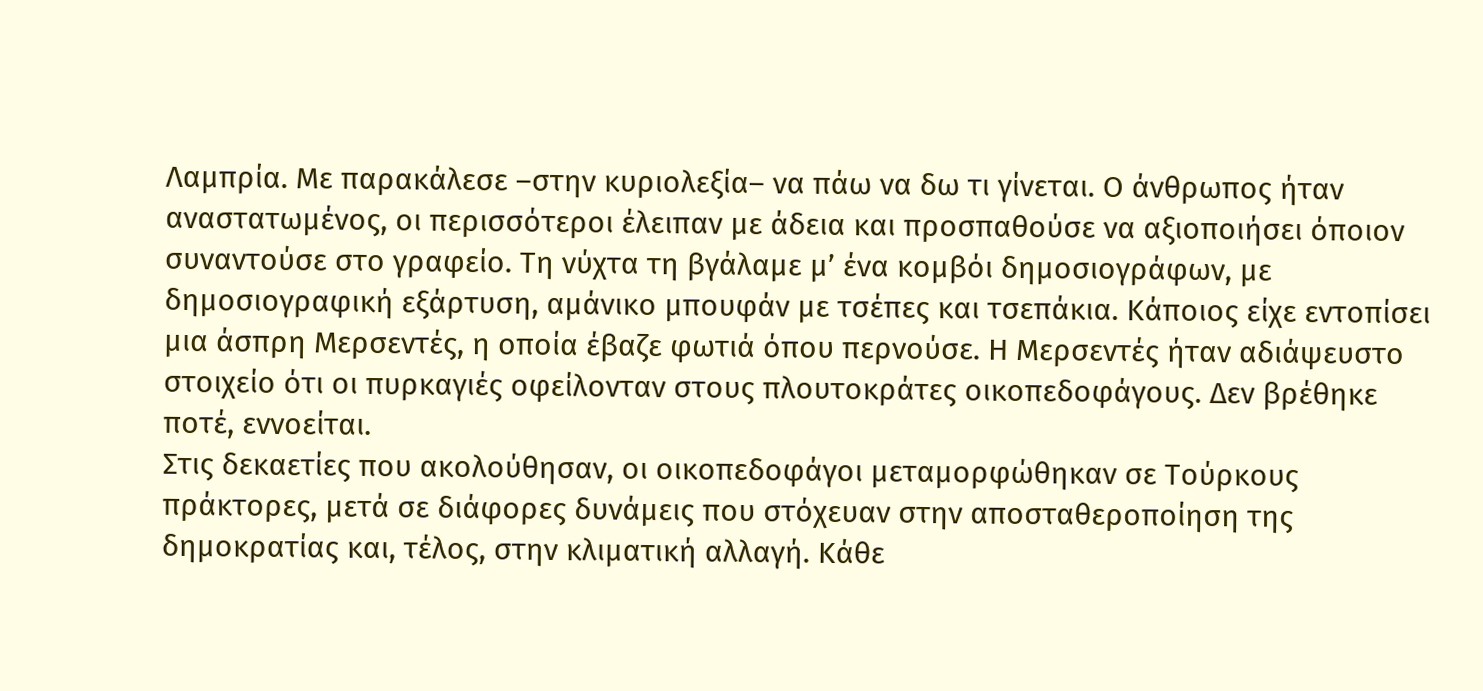Λαμπρία. Με παρακάλεσε –στην κυριολεξία– να πάω να δω τι γίνεται. Ο άνθρωπος ήταν αναστατωμένος, οι περισσότεροι έλειπαν με άδεια και προσπαθούσε να αξιοποιήσει όποιον συναντούσε στο γραφείο. Τη νύχτα τη βγάλαμε μ’ ένα κομβόι δημοσιογράφων, με δημοσιογραφική εξάρτυση, αμάνικο μπουφάν με τσέπες και τσεπάκια. Κάποιος είχε εντοπίσει μια άσπρη Μερσεντές, η οποία έβαζε φωτιά όπου περνούσε. Η Μερσεντές ήταν αδιάψευστο στοιχείο ότι οι πυρκαγιές οφείλονταν στους πλουτοκράτες οικοπεδοφάγους. Δεν βρέθηκε ποτέ, εννοείται.
Στις δεκαετίες που ακολούθησαν, οι οικοπεδοφάγοι μεταμορφώθηκαν σε Τούρκους πράκτορες, μετά σε διάφορες δυνάμεις που στόχευαν στην αποσταθεροποίηση της δημοκρατίας και, τέλος, στην κλιματική αλλαγή. Κάθε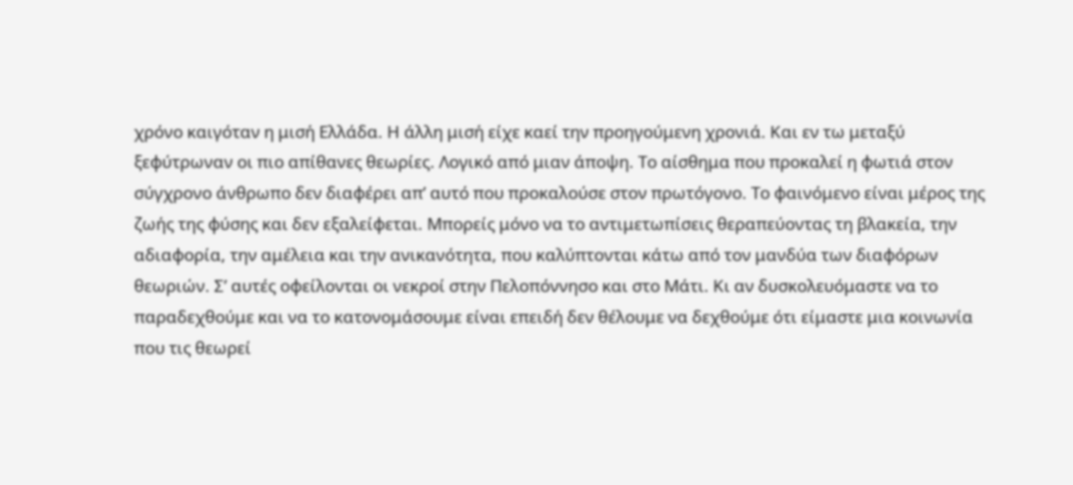χρόνο καιγόταν η μισή Ελλάδα. Η άλλη μισή είχε καεί την προηγούμενη χρονιά. Και εν τω μεταξύ ξεφύτρωναν οι πιο απίθανες θεωρίες. Λογικό από μιαν άποψη. Το αίσθημα που προκαλεί η φωτιά στον σύγχρονο άνθρωπο δεν διαφέρει απ’ αυτό που προκαλούσε στον πρωτόγονο. Το φαινόμενο είναι μέρος της ζωής της φύσης και δεν εξαλείφεται. Μπορείς μόνο να το αντιμετωπίσεις θεραπεύοντας τη βλακεία, την αδιαφορία, την αμέλεια και την ανικανότητα, που καλύπτονται κάτω από τον μανδύα των διαφόρων θεωριών. Σ’ αυτές οφείλονται οι νεκροί στην Πελοπόννησο και στο Μάτι. Κι αν δυσκολευόμαστε να το παραδεχθούμε και να το κατονομάσουμε είναι επειδή δεν θέλουμε να δεχθούμε ότι είμαστε μια κοινωνία που τις θεωρεί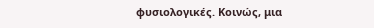φυσιολογικές. Κοινώς, μια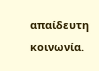απαίδευτη κοινωνία.